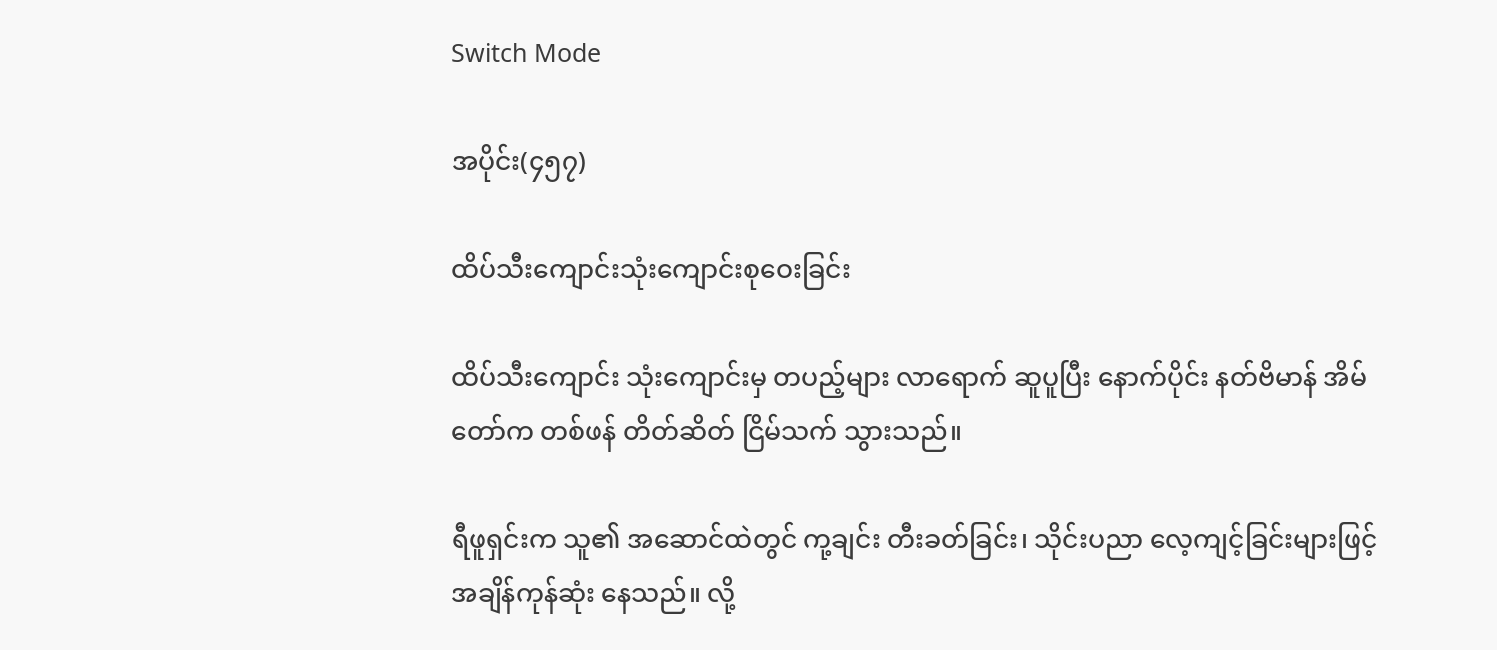Switch Mode

အပိုင်း(၄၅၇)

ထိပ်သီးကျောင်းသုံးကျောင်းစုဝေးခြင်း

ထိပ်သီးကျောင်း သုံးကျောင်းမှ တပည့်များ လာရောက် ဆူပူပြီး နောက်ပိုင်း နတ်ဗိမာန် အိမ်တော်က တစ်ဖန် တိတ်ဆိတ် ငြိမ်သက် သွားသည်။

ရီဖူရှင်းက သူ၏ အဆောင်ထဲတွင် ကု့ချင်း တီးခတ်ခြင်း၊ သိုင်းပညာ လေ့ကျင့်ခြင်းများဖြင့် အချိန်ကုန်ဆုံး နေသည်။ လို့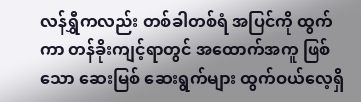လန်ရွှီကလည်း တစ်ခါတစ်ရံ အပြင်ကို ထွက်ကာ တန်ခိုးကျင့်ရာတွင် အထောက်အကူ ဖြစ်သော ဆေးမြစ် ဆေးရွက်များ ထွက်ဝယ်လေ့ရှိ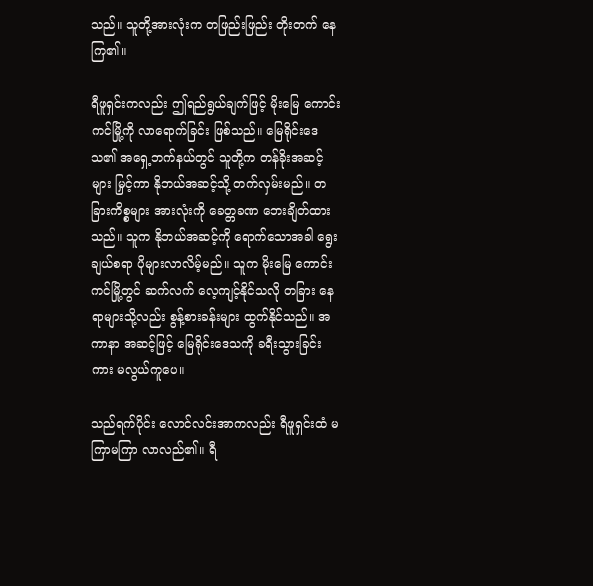သည်။ သူတို့အားလုံးက တဖြည်းဖြည်း တိုးတက် နေကြ၏။

ရီဖူရှင်းကလည်း ဤရည်ရွယ်ချက်ဖြင့် မိုးမြေ ကောင်းကင်မြို့ကို လာရောက်ခြင်း ဖြစ်သည်။ မြေရိုင်းဒေသ၏ အရှေ့ဘက်နယ်တွင် သူတို့က တန်ခိုးအဆင့်များ မြှင့်ကာ နိုဘယ်အဆင့်သို့ တက်လှမ်းမည်။ တခြားကိစ္စများ အားလုံးကို ခေတ္တခဏ ဘေးချိတ်ထားသည်။ သူက နိုဘယ်အဆင့်ကို ရောက်သောအခါ ရွေးချယ်စရာ ပိုများလာလိမ့်မည်။ သူက မိုးမြေ ကောင်းကင်မြို့တွင် ဆက်လက် လေ့ကျင့်နိုင်သလို တခြား နေရာများသို့လည်း စွန့်စားခန်းများ ထွက်နိုင်သည်။ အကာနာ အဆင့်ဖြင့် မြေရိုင်းဒေသကို ခရီးသွားခြင်းကား မလွယ်ကူပေ။

သည်ရက်ပိုင်း လောင်လင်းအာကလည်း ရီဖူရှင်းထံ မကြာမကြာ လာလည်၏။ ရီ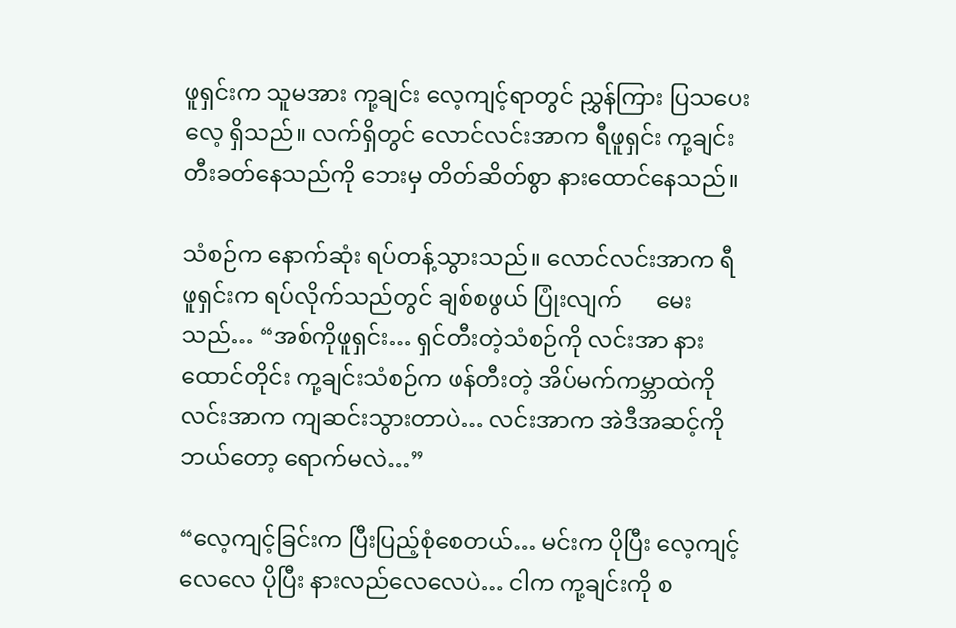ဖူရှင်းက သူမအား ကု့ချင်း လေ့ကျင့်ရာတွင် ညွှန်ကြား ပြသပေးလေ့ ရှိသည်။ လက်ရှိတွင် လောင်လင်းအာက ရီဖူရှင်း ကု့ချင်း တီးခတ်နေသည်ကို ဘေးမှ တိတ်ဆိတ်စွာ နားထောင်နေသည်။

သံစဉ်က နောက်ဆုံး ရပ်တန့်သွားသည်။ လောင်လင်းအာက ရီဖူရှင်းက ရပ်လိုက်သည်တွင် ချစ်စဖွယ် ပြုံးလျက်      မေးသည်… “အစ်ကိုဖူရှင်း… ရှင်တီးတဲ့သံစဉ်ကို လင်းအာ နားထောင်တိုင်း ကု့ချင်းသံစဉ်က ဖန်တီးတဲ့ အိပ်မက်ကမ္ဘာထဲကို လင်းအာက ကျဆင်းသွားတာပဲ… လင်းအာက အဲဒီအဆင့်ကို ဘယ်တော့ ရောက်မလဲ…”

“လေ့ကျင့်ခြင်းက ပြီးပြည့်စုံစေတယ်… မင်းက ပိုပြီး လေ့ကျင့်လေလေ ပိုပြီး နားလည်လေလေပဲ… ငါက ကု့ချင်းကို စ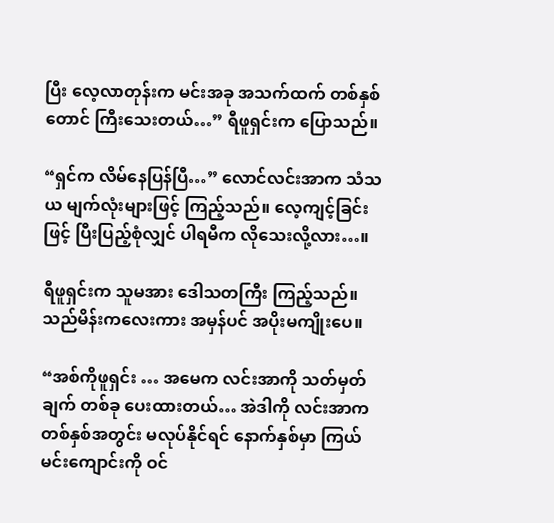ပြီး လေ့လာတုန်းက မင်းအခု အသက်ထက် တစ်နှစ်တောင် ကြီးသေးတယ်…” ရီဖူရှင်းက ပြောသည်။

“ရှင်က လိမ်နေပြန်ပြီ…” လောင်လင်းအာက သံသယ မျက်လုံးများဖြင့် ကြည့်သည်။ လေ့ကျင့်ခြင်းဖြင့် ပြီးပြည့်စုံလျှင် ပါရမီက လိုသေးလို့လား…။

ရီဖူရှင်းက သူမအား ဒေါသတကြီး ကြည့်သည်။ သည်မိန်းကလေးကား အမှန်ပင် အပိုးမကျိုးပေ။

“အစ်ကိုဖူရှင်း … အမေက လင်းအာကို သတ်မှတ်ချက် တစ်ခု ပေးထားတယ်… အဲဒါကို လင်းအာက တစ်နှစ်အတွင်း မလုပ်နိုင်ရင် နောက်နှစ်မှာ ကြယ်မင်းကျောင်းကို ဝင်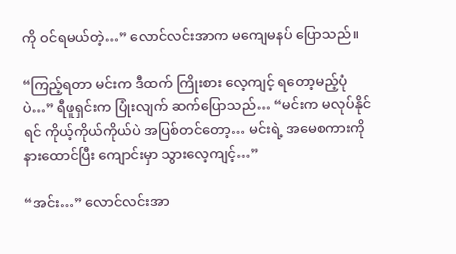ကို ဝင်ရမယ်တဲ့…” လောင်လင်းအာက မကျေမနပ် ပြောသည်။

“ကြည့်ရတာ မင်းက ဒီထက် ကြိုးစား လေ့ကျင့် ရတော့မည့်ပုံပဲ…” ရီဖူရှင်းက ပြုံးလျက် ဆက်ပြောသည်… “မင်းက မလုပ်နိုင်ရင် ကိုယ့်ကိုယ်ကိုယ်ပဲ အပြစ်တင်တော့… မင်းရဲ့ အမေစကားကို နားထောင်ပြီး ကျောင်းမှာ သွားလေ့ကျင့်…”

“အင်း…” လောင်လင်းအာ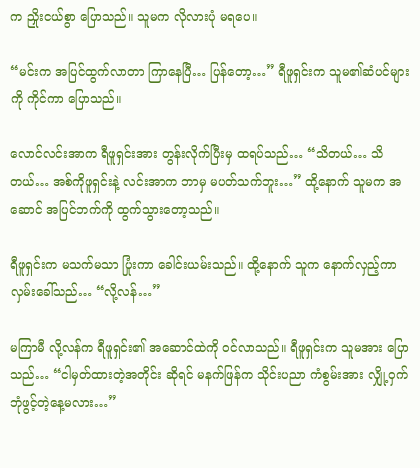က ညှိုးငယ်စွာ ပြောသည်။ သူမက လိုလားပုံ မရပေ။

“မင်းက အပြင်ထွက်လာတာ ကြာနေပြီ… ပြန်တော့…” ရီဖူရှင်းက သူမ၏ဆံပင်များကို ကိုင်ကာ ပြောသည်။

လောင်လင်းအာက ရီဖူရှင်းအား တွန်းလိုက်ပြီးမှ ထရပ်သည်… “သိတယ်… သိတယ်… အစ်ကိုဖူရှင်းနဲ့ လင်းအာက ဘာမှ မပတ်သက်ဘူး…” ထို့နောက် သူမက အဆောင် အပြင်ဘက်ကို ထွက်သွားတော့သည်။

ရီဖူရှင်းက မသက်မသာ ပြုံးကာ ခေါင်းယမ်းသည်။ ထို့နောက် သူက နောက်လှည့်ကာ လှမ်းခေါ်သည်… “လို့လန်…”

မကြာမီ လို့လန်က ရီဖူရှင်း၏ အဆောင်ထဲကို ဝင်လာသည်။ ရီဖူရှင်းက သူမအား ပြောသည်… “ငါမှတ်ထားတဲ့အတိုင်း ဆိုရင် မနက်ဖြန်က သိုင်းပညာ ကံစွမ်းအား လျှို့ဝှက်ဘုံဖွင့်တဲ့နေ့မလား…”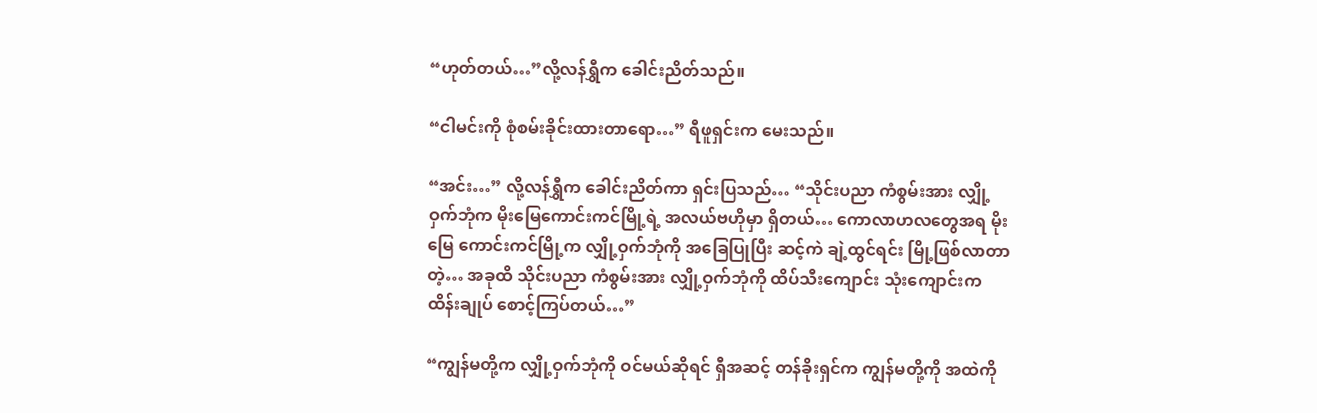“ဟုတ်တယ်…”လို့လန်ရွှီက ခေါင်းညိတ်သည်။

“ငါမင်းကို စုံစမ်းခိုင်းထားတာရော…” ရီဖူရှင်းက မေးသည်။

“အင်း…” လို့လန်ရွှီက ခေါင်းညိတ်ကာ ရှင်းပြသည်… “သိုင်းပညာ ကံစွမ်းအား လျှို့ဝှက်ဘုံက မိုးမြေကောင်းကင်မြို့ရဲ့ အလယ်ဗဟိုမှာ ရှိတယ်… ကောလာဟလတွေအရ မိုးမြေ ကောင်းကင်မြို့က လျှို့ဝှက်ဘုံကို အခြေပြုပြီး ဆင့်ကဲ ချဲ့ထွင်ရင်း မြို့ဖြစ်လာတာတဲ့… အခုထိ သိုင်းပညာ ကံစွမ်းအား လျှို့ဝှက်ဘုံကို ထိပ်သီးကျောင်း သုံးကျောင်းက ထိန်းချုပ် စောင့်ကြပ်တယ်…”

“ကျွန်မတို့က လျှို့ဝှက်ဘုံကို ဝင်မယ်ဆိုရင် ရှီအဆင့် တန်ခိုးရှင်က ကျွန်မတို့ကို အထဲကို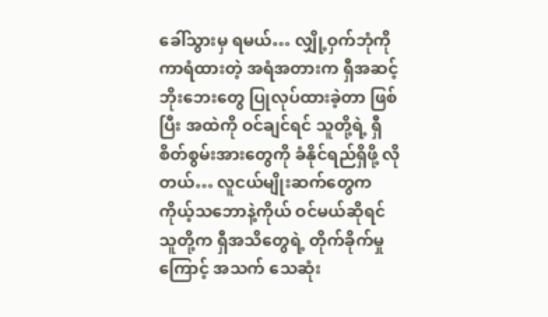ခေါ်သွားမှ ရမယ်… လျှို့ဝှက်ဘုံကို ကာရံထားတဲ့ အရံအတားက ရှီအဆင့် ဘိုးဘေးတွေ ပြုလုပ်ထားခဲ့တာ ဖြစ်ပြီး အထဲကို ဝင်ချင်ရင် သူတို့ရဲ့ ရှီစိတ်စွမ်းအားတွေကို ခံနိုင်ရည်ရှိဖို့ လိုတယ်… လူငယ်မျိုးဆက်တွေက ကိုယ့်သဘောနဲ့ကိုယ် ဝင်မယ်ဆိုရင် သူတို့က ရှီအသိတွေရဲ့ တိုက်ခိုက်မှုကြောင့် အသက် သေဆုံး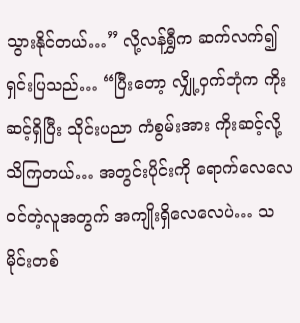သွားနိုင်တယ်…” လို့လန်ရွှီက ဆက်လက်၍ ရှင်းပြသည်… “ပြီးတော့ လျှို့ဝှက်ဘုံက ကိုးဆင့်ရှိပြီး သိုင်းပညာ ကံစွမ်းအား ကိုးဆင့်လို့ သိကြတယ်… အတွင်းပိုင်းကို ရောက်လေလေ ဝင်တဲ့လူအတွက် အကျိုးရှိလေလေပဲ… သမိုင်းတစ်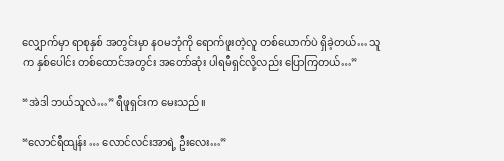လျှောက်မှာ ရာစုနှစ် အတွင်းမှာ နဝမဘုံကို ရောက်ဖူးတဲ့လူ တစ်ယောက်ပဲ ရှိခဲ့တယ်… သူက နှစ်ပေါင်း တစ်ထောင်အတွင်း အတော်ဆုံး ပါရမီရှင်လို့လည်း ပြောကြတယ်…”

“အဲဒါ ဘယ်သူလဲ…” ရီဖူရှင်းက မေးသည်။

“လောင်ရီထျန်း … လောင်လင်းအာရဲ့ ဦးလေး…”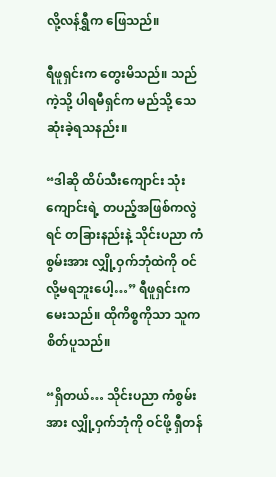လို့လန်ရွှီက ဖြေသည်။

ရီဖူရှင်းက တွေးမိသည်။ သည်ကဲ့သို့ ပါရမီရှင်က မည်သို့ သေဆုံးခဲ့ရသနည်း။

“ဒါဆို ထိပ်သီးကျောင်း သုံးကျောင်းရဲ့ တပည့်အဖြစ်ကလွဲရင် တခြားနည်းနဲ့ သိုင်းပညာ ကံစွမ်းအား လျှို့ဝှက်ဘုံထဲကို ဝင်လို့မရဘူးပေါ့…” ရီဖူရှင်းက မေးသည်။ ထိုကိစ္စကိုသာ သူက စိတ်ပူသည်။

“ရှိတယ်… သိုင်းပညာ ကံစွမ်းအား လျှို့ဝှက်ဘုံကို ဝင်ဖို့ ရှီတန်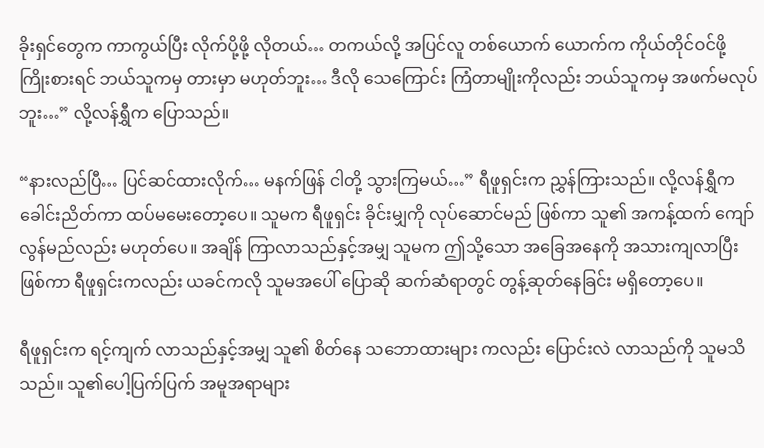ခိုးရှင်တွေက ကာကွယ်ပြီး လိုက်ပို့ဖို့ လိုတယ်… တကယ်လို့ အပြင်လူ တစ်ယောက် ယောက်က ကိုယ်တိုင်ဝင်ဖို့ ကြိုးစားရင် ဘယ်သူကမှ တားမှာ မဟုတ်ဘူး… ဒီလို သေကြောင်း ကြံတာမျိုးကိုလည်း ဘယ်သူကမှ အဖက်မလုပ်ဘူး…” လို့လန်ရွှီက ပြောသည်။

“နားလည်ပြီ… ပြင်ဆင်ထားလိုက်… မနက်ဖြန် ငါတို့ သွားကြမယ်…” ရီဖူရှင်းက ညွှန်ကြားသည်။ လို့လန်ရွှီက ခေါင်းညိတ်ကာ ထပ်မမေးတော့ပေ။ သူမက ရီဖူရှင်း ခိုင်းမျှကို လုပ်ဆောင်မည် ဖြစ်ကာ သူ၏ အကန့်ထက် ကျော်လွန်မည်လည်း မဟုတ်ပေ။ အချိန် ကြာလာသည်နှင့်အမျှ သူမက ဤသို့သော အခြေအနေကို အသားကျလာပြီး ဖြစ်ကာ ရီဖူရှင်းကလည်း ယခင်ကလို သူမအပေါ် ပြောဆို ဆက်ဆံရာတွင် တွန့်ဆုတ်နေခြင်း မရှိတော့ပေ။

ရီဖူရှင်းက ရင့်ကျက် လာသည်နှင့်အမျှ သူ၏ စိတ်နေ သဘောထားများ ကလည်း ပြောင်းလဲ လာသည်ကို သူမသိသည်။ သူ၏ပေါ့ပြက်ပြက် အမူအရာများ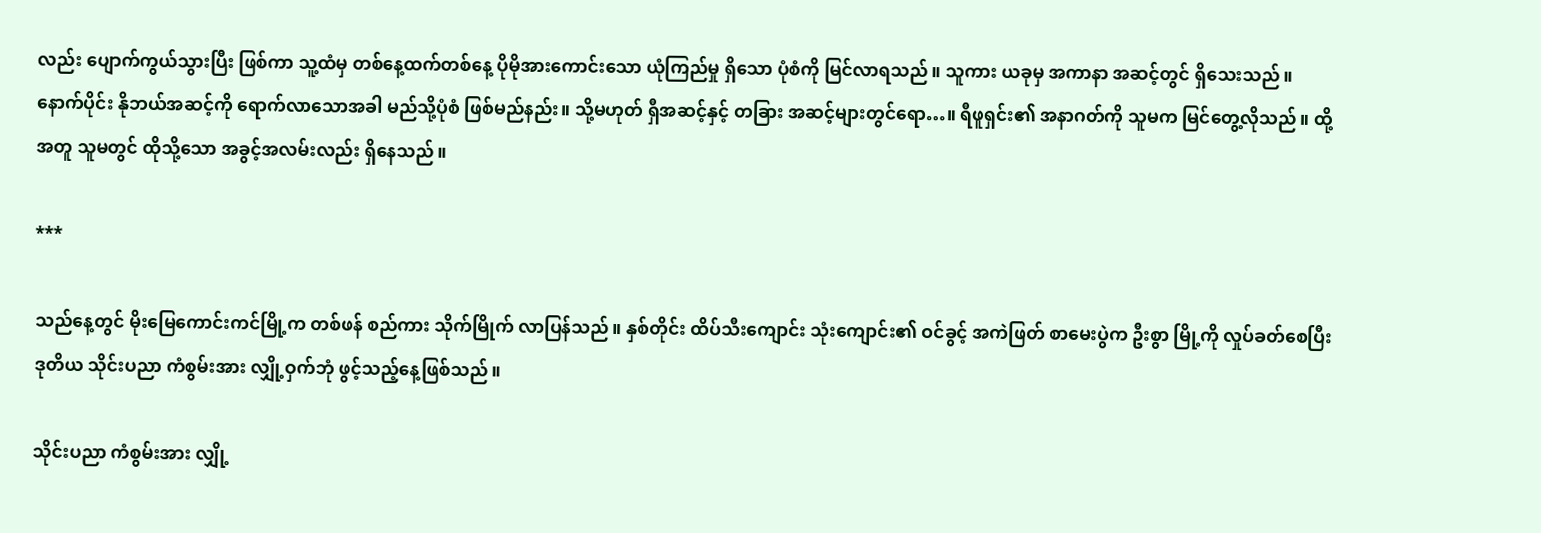လည်း ပျောက်ကွယ်သွားပြီး ဖြစ်ကာ သူ့ထံမှ တစ်နေ့ထက်တစ်နေ့ ပိုမိုအားကောင်းသော ယုံကြည်မှု ရှိသော ပုံစံကို မြင်လာရသည်။ သူကား ယခုမှ အကာနာ အဆင့်တွင် ရှိသေးသည်။ နောက်ပိုင်း နိုဘယ်အဆင့်ကို ရောက်လာသောအခါ မည်သို့ပုံစံ ဖြစ်မည်နည်း။ သို့မဟုတ် ရှီအဆင့်နှင့် တခြား အဆင့်များတွင်ရော…။ ရီဖူရှင်း၏ အနာဂတ်ကို သူမက မြင်တွေ့လိုသည်။ ထို့အတူ သူမတွင် ထိုသို့သော အခွင့်အလမ်းလည်း ရှိနေသည်။

***

သည်နေ့တွင် မိုးမြေကောင်းကင်မြို့က တစ်ဖန် စည်ကား သိုက်မြိုက် လာပြန်သည်။ နှစ်တိုင်း ထိပ်သီးကျောင်း သုံးကျောင်း၏ ဝင်ခွင့် အကဲဖြတ် စာမေးပွဲက ဦးစွာ မြို့ကို လှုပ်ခတ်စေပြီး ဒုတိယ သိုင်းပညာ ကံစွမ်းအား လျှို့ဝှက်ဘုံ ဖွင့်သည့်နေ့ဖြစ်သည်။

သိုင်းပညာ ကံစွမ်းအား လျှို့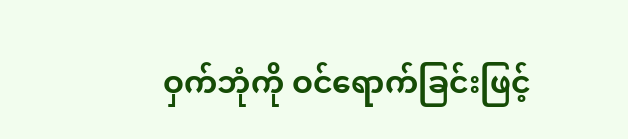ဝှက်ဘုံကို ဝင်ရောက်ခြင်းဖြင့်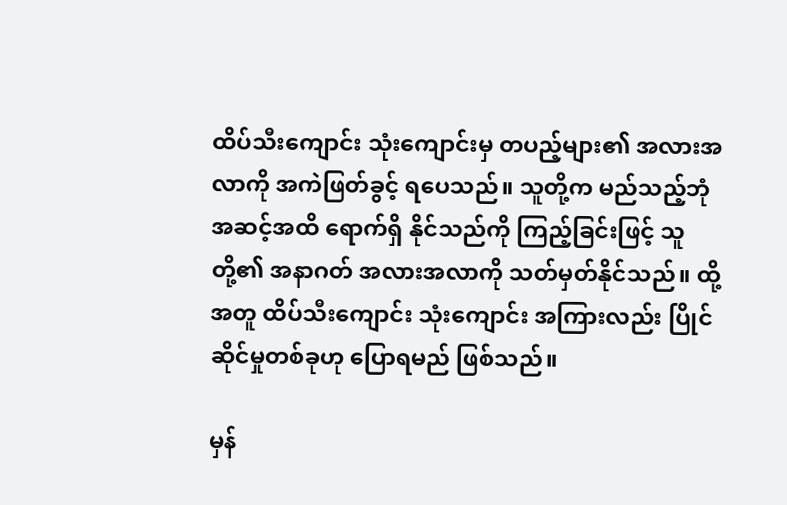ထိပ်သီးကျောင်း သုံးကျောင်းမှ တပည့်များ၏ အလားအလာကို အကဲဖြတ်ခွင့် ရပေသည်။ သူတို့က မည်သည့်ဘုံ အဆင့်အထိ ရောက်ရှိ နိုင်သည်ကို ကြည့်ခြင်းဖြင့် သူတို့၏ အနာဂတ် အလားအလာကို သတ်မှတ်နိုင်သည်။ ထို့အတူ ထိပ်သီးကျောင်း သုံးကျောင်း အကြားလည်း ပြိုင်ဆိုင်မှုတစ်ခုဟု ပြောရမည် ဖြစ်သည်။

မှန်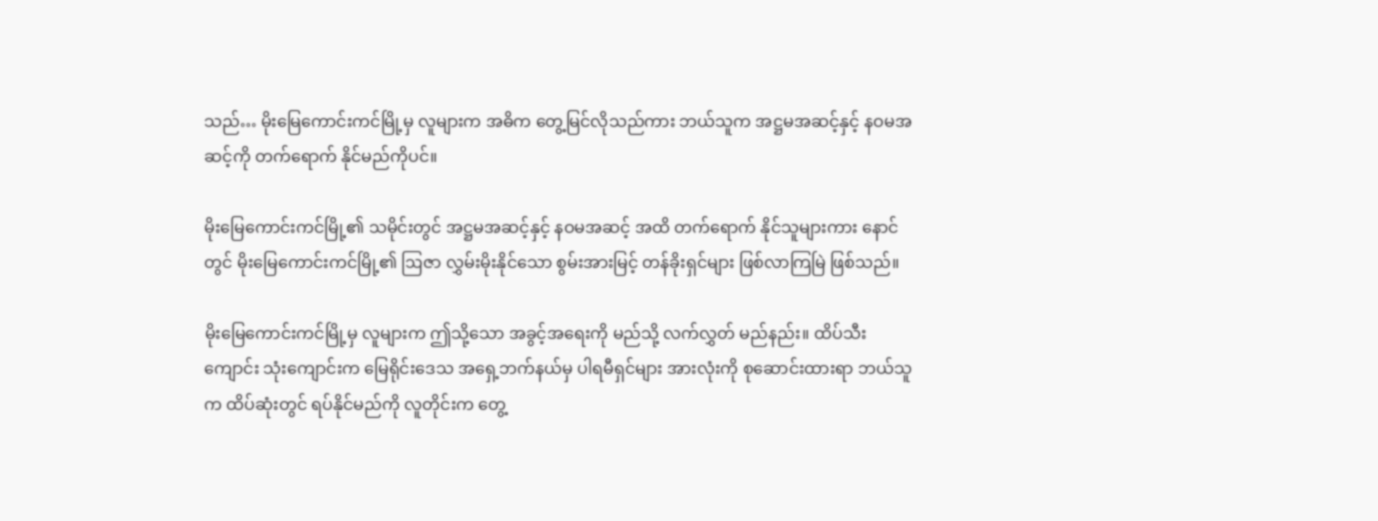သည်… မိုးမြေကောင်းကင်မြို့မှ လူများက အဓိက တွေ့မြင်လိုသည်ကား ဘယ်သူက အဋ္ဌမအဆင့်နှင့် နဝမအဆင့်ကို တက်ရောက် နိုင်မည်ကိုပင်။

မိုးမြေကောင်းကင်မြို့၏ သမိုင်းတွင် အဋ္ဌမအဆင့်နှင့် နဝမအဆင့် အထိ တက်ရောက် နိုင်သူများကား နောင်တွင် မိုးမြေကောင်းကင်မြို့၏ ဩဇာ လွှမ်းမိုးနိုင်သော စွမ်းအားမြင့် တန်ခိုးရှင်များ ဖြစ်လာကြမြဲ ဖြစ်သည်။

မိုးမြေကောင်းကင်မြို့မှ လူများက ဤသို့သော အခွင့်အရေးကို မည်သို့ လက်လွှတ် မည်နည်း။ ထိပ်သီးကျောင်း သုံးကျောင်းက မြေရိုင်းဒေသ အရှေ့ဘက်နယ်မှ ပါရမီရှင်များ အားလုံးကို စုဆောင်းထားရာ ဘယ်သူက ထိပ်ဆုံးတွင် ရပ်နိုင်မည်ကို လူတိုင်းက တွေ့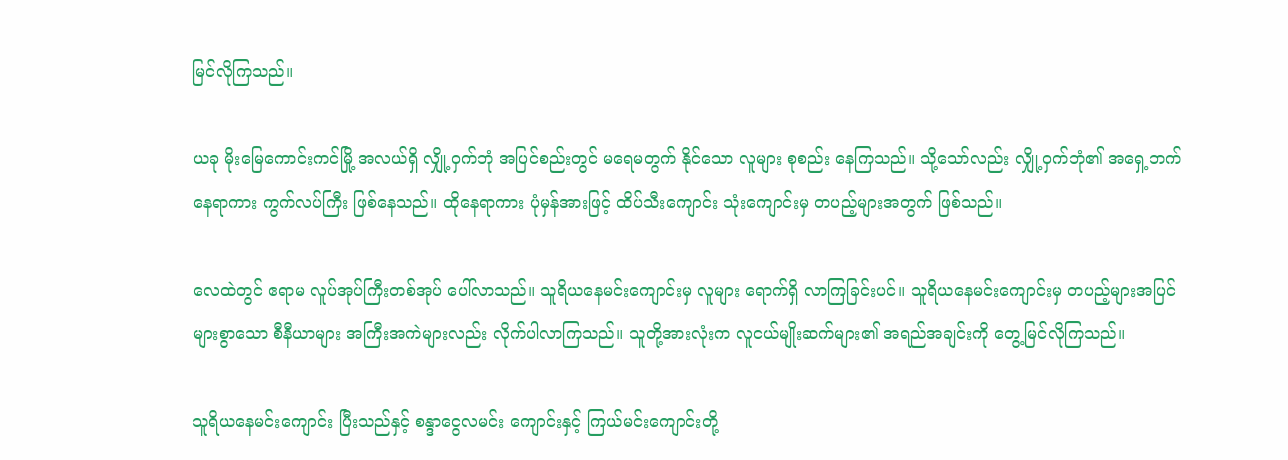မြင်လိုကြသည်။

ယခု မိုးမြေကောင်းကင်မြို့ အလယ်ရှိ လျှို့ဝှက်ဘုံ အပြင်စည်းတွင် မရေမတွက် နိုင်သော လူများ စုစည်း နေကြသည်။ သို့သော်လည်း လျှို့ဝှက်ဘုံ၏ အရှေ့ဘက်နေရာကား ကွက်လပ်ကြီး ဖြစ်နေသည်။ ထိုနေရာကား ပုံမှန်အားဖြင့် ထိပ်သီးကျောင်း သုံးကျောင်းမှ တပည့်များအတွက် ဖြစ်သည်။

လေထဲတွင် ဧရာမ လူပ်အုပ်ကြီးတစ်အုပ် ပေါ်လာသည်။ သူရိယနေမင်းကျောင်းမှ လူများ ရောက်ရှိ လာကြခြင်းပင်။ သူရိယနေမင်းကျောင်းမှ တပည့်များအပြင် များစွာသော စီနီယာများ အကြီးအကဲများလည်း လိုက်ပါလာကြသည်။ သူတို့အားလုံးက လူငယ်မျိုးဆက်များ၏ အရည်အချင်းကို တွေ့မြင်လိုကြသည်။

သူရိယနေမင်းကျောင်း ပြီးသည်နှင့် စန္ဒာငွေလမင်း ကျောင်းနှင့် ကြယ်မင်းကျောင်းတို့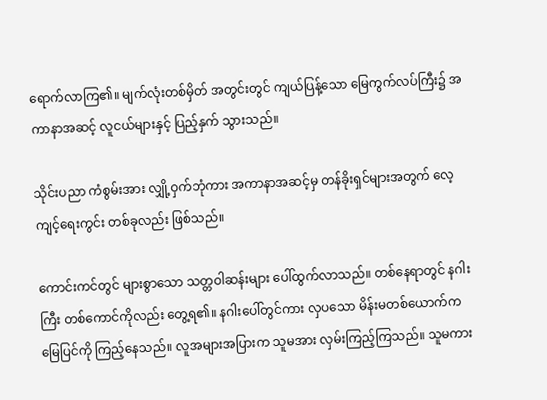ရောက်လာကြ၏။ မျက်လုံးတစ်မှိတ် အတွင်းတွင် ကျယ်ပြန့်သော မြေကွက်လပ်ကြီး၌ အကာနာအဆင့် လူငယ်များနှင့် ပြည့်နှက် သွားသည်။

သိုင်းပညာ ကံစွမ်းအား လျှို့ဝှက်ဘုံကား အကာနာအဆင့်မှ တန်ခိုးရှင်များအတွက် လေ့ကျင့်ရေးကွင်း တစ်ခုလည်း ဖြစ်သည်။

ကောင်းကင်တွင် များစွာသော သတ္တဝါဆန်းများ ပေါ်ထွက်လာသည်။ တစ်နေရာတွင် နဂါးကြီး တစ်ကောင်ကိုလည်း တွေ့ရ၏။ နဂါးပေါ်တွင်ကား လှပသော မိန်းမတစ်ယောက်က မြေပြင်ကို ကြည့်နေသည်။ လူအများအပြားက သူမအား လှမ်းကြည့်ကြသည်။ သူမကား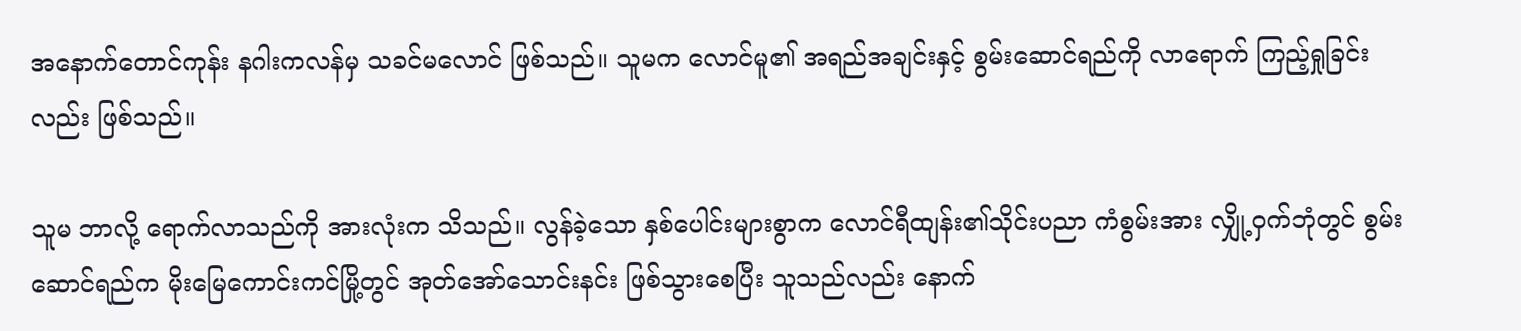အနောက်တောင်ကုန်း နဂါးကလန်မှ သခင်မလောင် ဖြစ်သည်။ သူမက လောင်မူ၏ အရည်အချင်းနှင့် စွမ်းဆောင်ရည်ကို လာရောက် ကြည့်ရှုခြင်းလည်း ဖြစ်သည်။

သူမ ဘာလို့ ရောက်လာသည်ကို အားလုံးက သိသည်။ လွန်ခဲ့သော နှစ်ပေါင်းများစွာက လောင်ရီထျန်း၏သိုင်းပညာ ကံစွမ်းအား လျှို့ဝှက်ဘုံတွင် စွမ်းဆောင်ရည်က မိုးမြေကောင်းကင်မြို့တွင် အုတ်အော်သောင်းနင်း ဖြစ်သွားစေပြီး သူသည်လည်း နောက်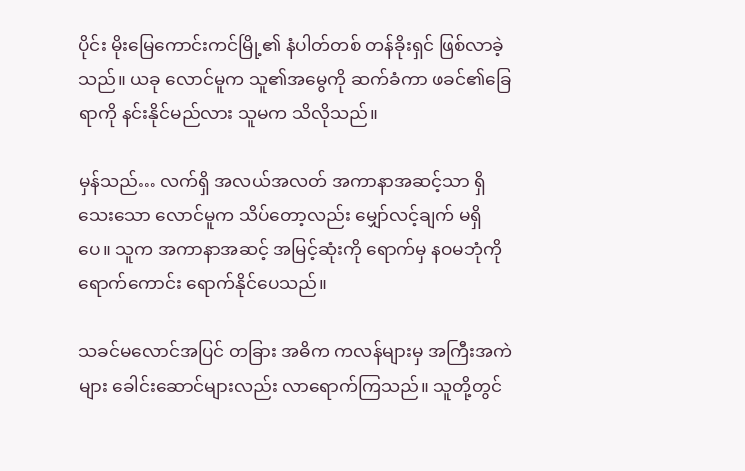ပိုင်း မိုးမြေကောင်းကင်မြို့၏ နံပါတ်တစ် တန်ခိုးရှင် ဖြစ်လာခဲ့သည်။ ယခု လောင်မူက သူ၏အမွေကို ဆက်ခံကာ ဖခင်၏ခြေရာကို နင်းနိုင်မည်လား သူမက သိလိုသည်။

မှန်သည်… လက်ရှိ အလယ်အလတ် အကာနာအဆင့်သာ ရှိသေးသော လောင်မူက သိပ်တော့လည်း မျှော်လင့်ချက် မရှိပေ။ သူက အကာနာအဆင့် အမြင့်ဆုံးကို ရောက်မှ နဝမဘုံကို ရောက်ကောင်း ရောက်နိုင်ပေသည်။

သခင်မလောင်အပြင် တခြား အဓိက ကလန်များမှ အကြီးအကဲများ ခေါင်းဆောင်များလည်း လာရောက်ကြသည်။ သူတို့တွင်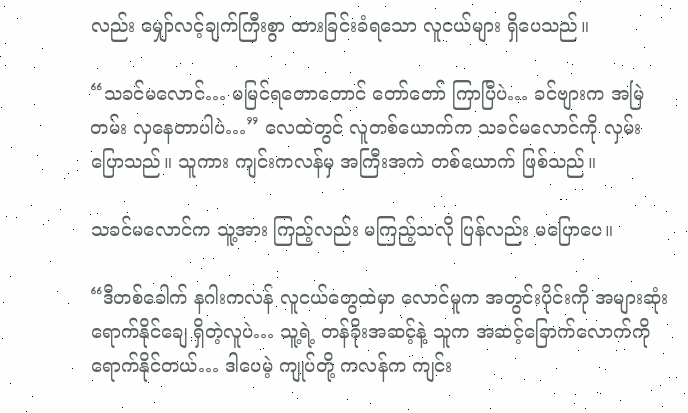လည်း မျှော်လင့်ချက်ကြီးစွာ ထားခြင်းခံရသော လူငယ်များ ရှိပေသည်။

“သခင်မလောင်… မမြင်ရတောတောင် တော်တော် ကြာပြီပဲ… ခင်ဗျားက အမြဲတမ်း လှနေတာပါပဲ…” လေထဲတွင် လူတစ်ယောက်က သခင်မလောင်ကို လှမ်းပြောသည်။ သူကား ကျင်းကလန်မှ အကြီးအကဲ တစ်ယောက် ဖြစ်သည်။

သခင်မလောင်က သူ့အား ကြည့်လည်း မကြည့်သလို ပြန်လည်း မပြောပေ။

“ဒီတစ်ခေါက် နဂါးကလန် လူငယ်တွေထဲမှာ လောင်မူက အတွင်းပိုင်းကို အများဆုံး ရောက်နိုင်ချေ ရှိတဲ့လူပဲ… သူ့ရဲ့ တန်ခိုးအဆင့်နဲ့ သူက အဆင့်ခြောက်လောက်ကို ရောက်နိုင်တယ်… ဒါပေမဲ့ ကျုပ်တို့ ကလန်က ကျင်း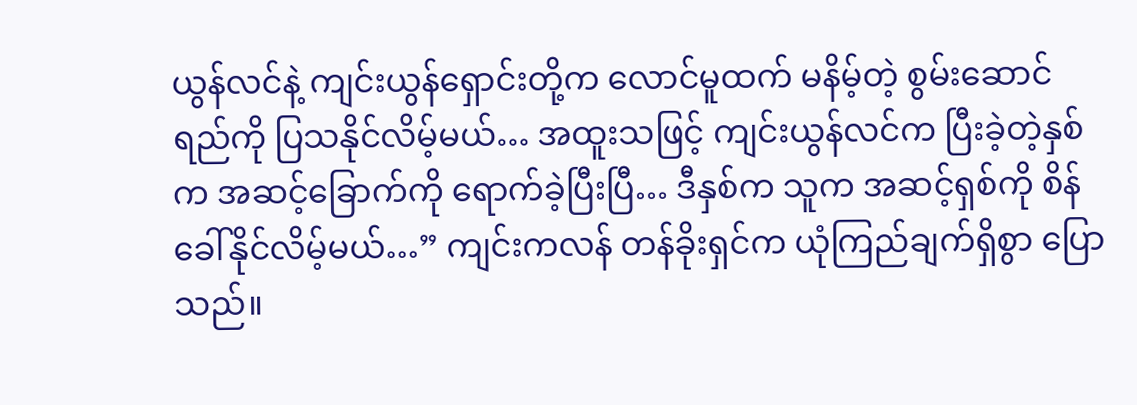ယွန်လင်နဲ့ ကျင်းယွန်ရှောင်းတို့က လောင်မူထက် မနိမ့်တဲ့ စွမ်းဆောင်ရည်ကို ပြသနိုင်လိမ့်မယ်… အထူးသဖြင့် ကျင်းယွန်လင်က ပြီးခဲ့တဲ့နှစ်က အဆင့်ခြောက်ကို ရောက်ခဲ့ပြီးပြီ… ဒီနှစ်က သူက အဆင့်ရှစ်ကို စိန်ခေါ်နိုင်လိမ့်မယ်…” ကျင်းကလန် တန်ခိုးရှင်က ယုံကြည်ချက်ရှိစွာ ပြောသည်။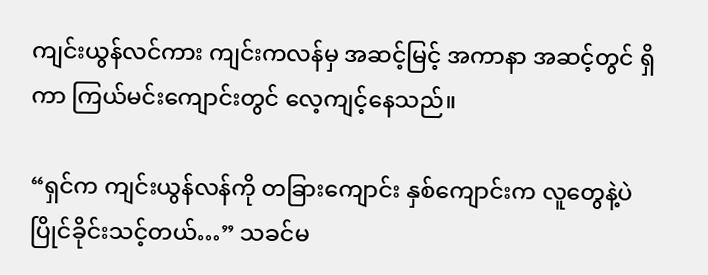ကျင်းယွန်လင်ကား ကျင်းကလန်မှ အဆင့်မြင့် အကာနာ အဆင့်တွင် ရှိကာ ကြယ်မင်းကျောင်းတွင် လေ့ကျင့်နေသည်။

“ရှင်က ကျင်းယွန်လန်ကို တခြားကျောင်း နှစ်ကျောင်းက လူတွေနဲ့ပဲ ပြိုင်ခိုင်းသင့်တယ်…” သခင်မ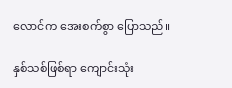လောင်က အေးစက်စွာ ပြောသည်။

နှစ်သစ်ဖြစ်ရာ ကျောင်းသုံး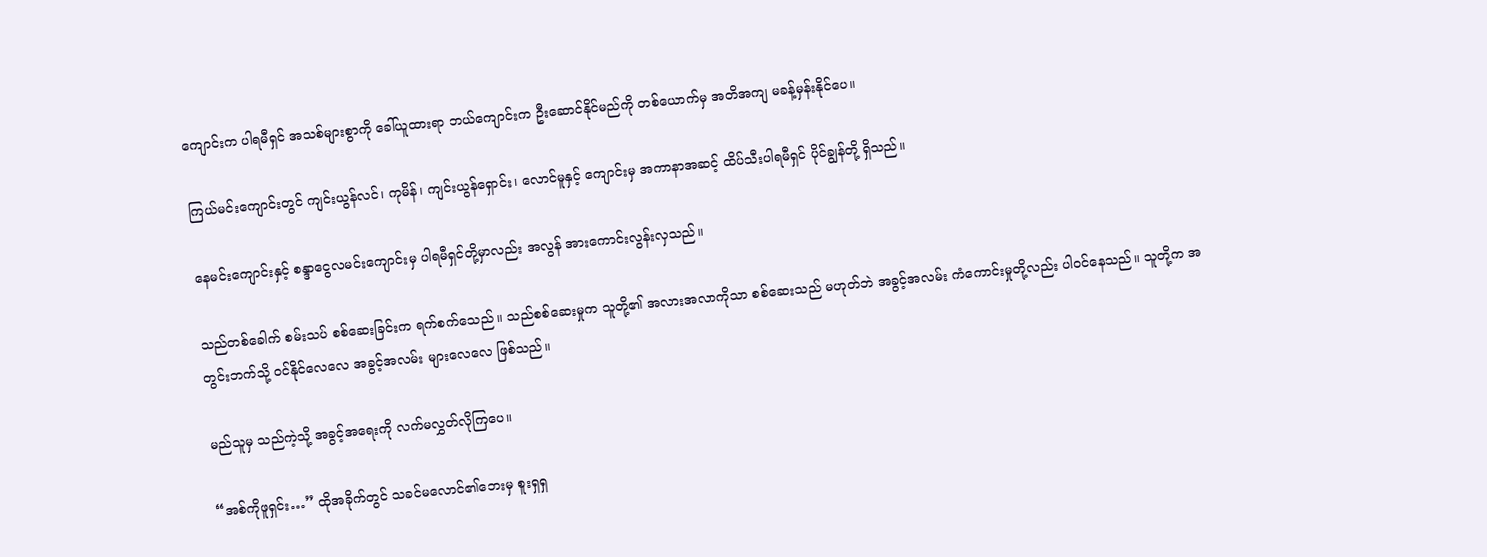ကျောင်းက ပါရမီရှင် အသစ်များစွာကို ခေါ်ယူထားရာ ဘယ်ကျောင်းက ဦးဆောင်နိုင်မည်ကို တစ်ယောက်မှ အတိအကျ မခန့်မှန်းနိုင်ပေ။

ကြယ်မင်းကျောင်းတွင် ကျင်းယွန်လင်၊ ကုမိန်၊ ကျင်းယွန်ရှောင်း၊ လောင်မူနှင့် ကျောင်းမှ အကာနာအဆင့် ထိပ်သီးပါရမီရှင် ပိုင်ချွန်တို့ ရှိသည်။

နေမင်းကျောင်းနှင့် စန္ဒာငွေလမင်းကျောင်းမှ ပါရမီရှင်တို့မှာလည်း အလွန် အားကောင်းလွန်းလှသည်။

သည်တစ်ခေါက် စမ်းသပ် စစ်ဆေးခြင်းက ရက်စက်သေည်။ သည်စစ်ဆေးမှုက သူတို့၏ အလားအလာကိုသာ စစ်ဆေးသည် မဟုတ်ဘဲ အခွင့်အလမ်း ကံကောင်းမှုတို့လည်း ပါဝင်နေသည်။ သူတို့က အတွင်းဘက်သို့ ဝင်နိုင်လေလေ အခွင့်အလမ်း များလေလေ ဖြစ်သည်။

မည်သူမှ သည်ကဲ့သို့ အခွင့်အရေးကို လက်မလွှတ်လိုကြပေ။

“အစ်ကိုဖူရှင်း…” ထိုအခိုက်တွင် သခင်မလောင်၏ဘေးမှ စူးရှရှ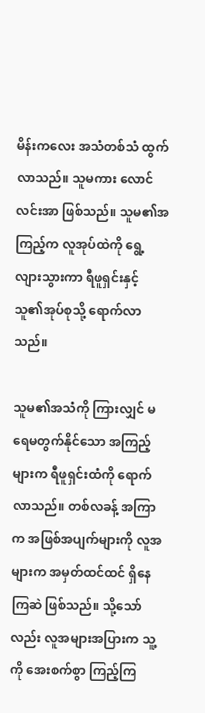မိန်းကလေး အသံတစ်သံ ထွက်လာသည်။ သူမကား လောင်လင်းအာ ဖြစ်သည်။ သူမ၏အကြည့်က လူအုပ်ထဲကို ရွေ့လျားသွားကာ ရီဖူရှင်းနှင့် သူ၏အုပ်စုသို့ ရောက်လာသည်။

သူမ၏အသံကို ကြားလျှင် မရေမတွက်နိုင်သော အကြည့်များက ရီဖူရှင်းထံကို ရောက်လာသည်။ တစ်လခန့် အကြာက အဖြစ်အပျက်များကို လူအများက အမှတ်ထင်ထင် ရှိနေကြဆဲ ဖြစ်သည်။ သို့သော်လည်း လူအများအပြားက သူ့ကို အေးစက်စွာ ကြည့်ကြ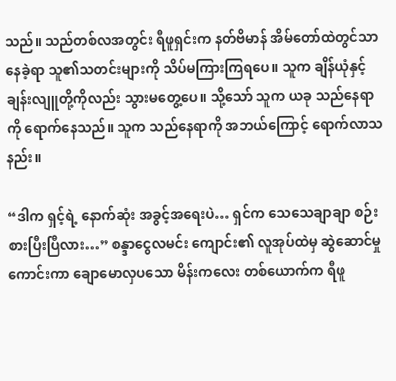သည်။ သည်တစ်လအတွင်း ရီဖူရှင်းက နတ်ဗိမာန် အိမ်တော်ထဲတွင်သာ နေခဲ့ရာ သူ၏သတင်းများကို သိပ်မကြားကြရပေ။ သူက ချိန်ယုံနှင့် ချန်းလျူတို့ကိုလည်း သွားမတွေ့ပေ။ သို့သော် သူက ယခု သည်နေရာကို ရောက်နေသည်။ သူက သည်နေရာကို အဘယ်ကြောင့် ရောက်လာသနည်း။

“ဒါက ရှင့်ရဲ့ နောက်ဆုံး အခွင့်အရေးပဲ… ရှင်က သေသေချာချာ စဉ်းစားပြီးပြီလား…” စန္ဒာငွေလမင်း ကျောင်း၏ လူအုပ်ထဲမှ ဆွဲဆောင်မှု ကောင်းကာ ချောမောလှပသော မိန်းကလေး တစ်ယောက်က ရီဖူ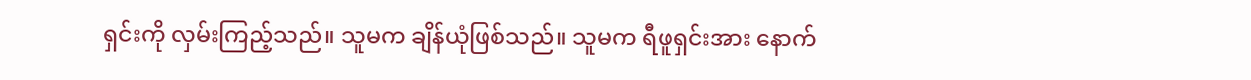ရှင်းကို လှမ်းကြည့်သည်။ သူမက ချိန်ယုံဖြစ်သည်။ သူမက ရီဖူရှင်းအား နောက်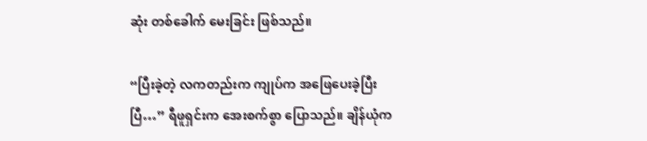ဆုံး တစ်ခေါက် မေးခြင်း ဖြစ်သည်။

“ပြီးခဲ့တဲ့ လကတည်းက ကျုပ်က အဖြေပေးခဲ့ပြီးပြီ…” ရီဖူရှင်းက အေးစက်စွာ ပြောသည်။ ချိန်ယုံက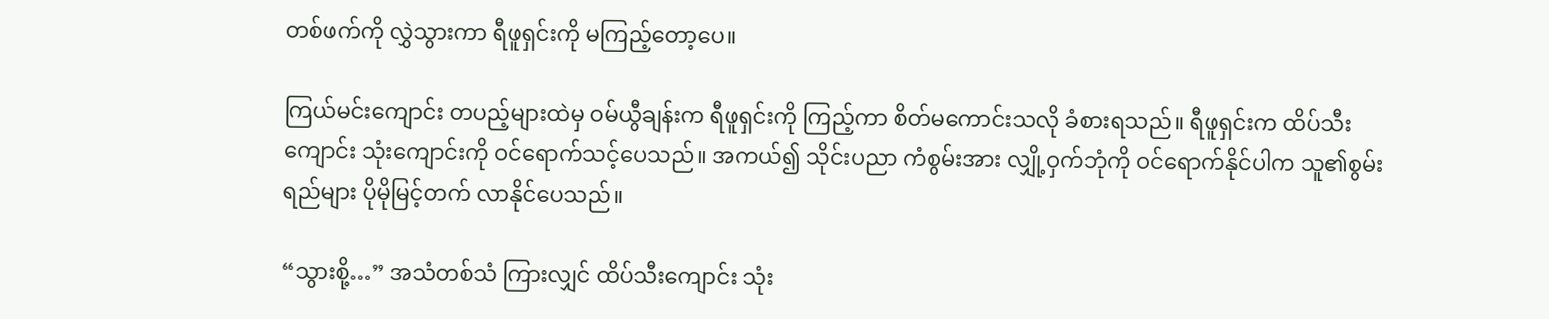တစ်ဖက်ကို လွှဲသွားကာ ရီဖူရှင်းကို မကြည့်တော့ပေ။

ကြယ်မင်းကျောင်း တပည့်များထဲမှ ဝမ်ယွီချန်းက ရီဖူရှင်းကို ကြည့်ကာ စိတ်မကောင်းသလို ခံစားရသည်။ ရီဖူရှင်းက ထိပ်သီးကျောင်း သုံးကျောင်းကို ဝင်ရောက်သင့်ပေသည်။ အကယ်၍ သိုင်းပညာ ကံစွမ်းအား လျှို့ဝှက်ဘုံကို ဝင်ရောက်နိုင်ပါက သူ၏စွမ်းရည်များ ပိုမိုမြင့်တက် လာနိုင်ပေသည်။

“သွားစို့…” အသံတစ်သံ ကြားလျှင် ထိပ်သီးကျောင်း သုံး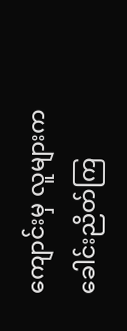ကျောင်းမှ လူများက ခေါင်းညိတ်ကြ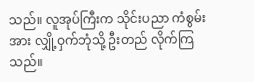သည်။ လူအုပ်ကြီးက သိုင်းပညာ ကံစွမ်းအား လျှို့ဝှက်ဘုံသို့ ဦးတည် လိုက်ကြသည်။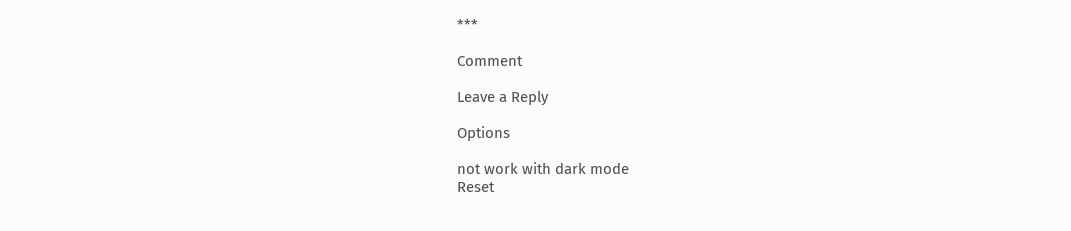***

Comment

Leave a Reply

Options

not work with dark mode
Reset